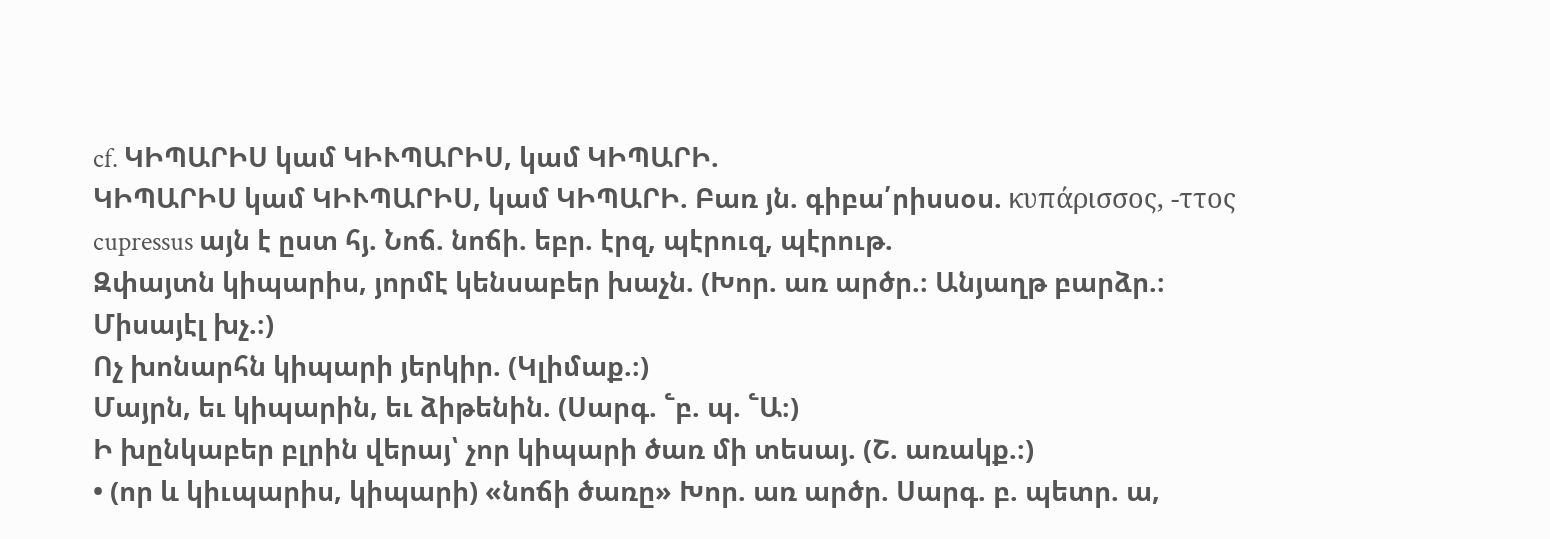cf. ԿԻՊԱՐԻՍ կամ ԿԻՒՊԱՐԻՍ, կամ ԿԻՊԱՐԻ.
ԿԻՊԱՐԻՍ կամ ԿԻՒՊԱՐԻՍ, կամ ԿԻՊԱՐԻ. Բառ յն. գիբա՛րիսսօս. κυπάρισσος, -ττος cupressus այն է ըստ հյ. Նոճ. նոճի. եբր. էրզ, պէրուզ, պէրութ.
Զփայտն կիպարիս, յորմէ կենսաբեր խաչն. (Խոր. առ արծր.։ Անյաղթ բարձր.։ Միսայէլ խչ.։)
Ոչ խոնարհն կիպարի յերկիր. (Կլիմաք.։)
Մայրն, եւ կիպարին, եւ ձիթենին. (Սարգ. ՟բ. պ. ՟Ա։)
Ի խընկաբեր բլրին վերայ՝ չոր կիպարի ծառ մի տեսայ. (Շ. առակք.։)
• (որ և կիւպարիս, կիպարի) «նոճի ծառը» Խոր. առ արծր. Սարգ. բ. պետր. ա,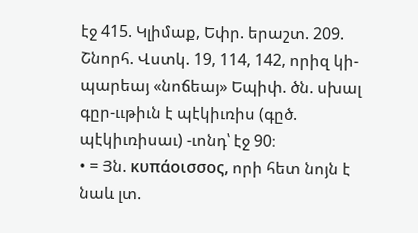էջ 415. Կլիմաք, Եփր. երաշտ. 209. Շնորհ. Վստկ. 19, 114, 142, որիզ կի-պարեայ «նոճեայ» Եպիփ. ծն. սխալ գըր-ււթիւն է պէկիւռիս (գըծ. պէկիւռիսաւ) -ւոնդ՝ էջ 90։
• = Յն. κυπάοισσος, որի հետ նոյն է նաև լտ.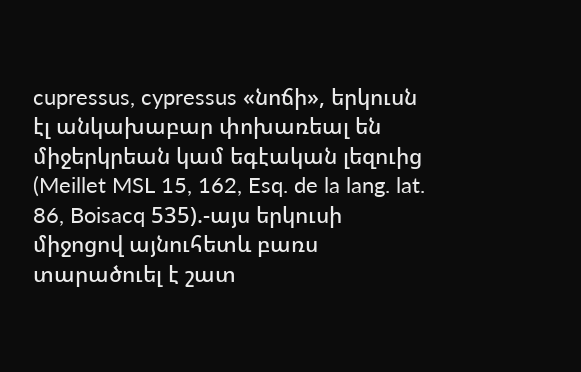cupressus, cypressus «նոճի», երկուսն էլ անկախաբար փոխառեալ են միջերկրեան կամ եգէական լեզուից (Meillet MSL 15, 162, Esq. de la lang. lat. 86, Boisacq 535).-այս երկուսի միջոցով այնուհետև բառս տարածուել է շատ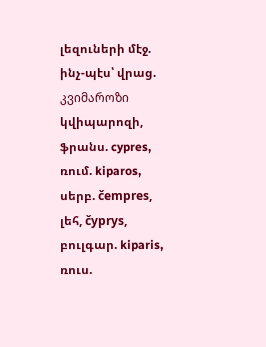լեզուների մէջ. ինչ-պէս՝ վրաց. კვიმაროზი կվիպարոզի, ֆրանս. cypres, ռում. kiparos, սերբ. čempres, լեհ, čyprys, բուլգար. kiparis, ռուս.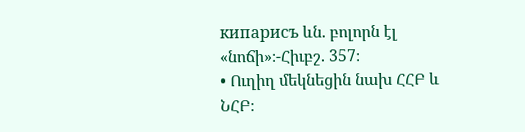кипарисъ ևն. բոլորն էլ «նոճի»։-Հիւբշ. 357։
• Ուղիղ մեկնեցին նախ ՀՀԲ և ՆՀԲ։